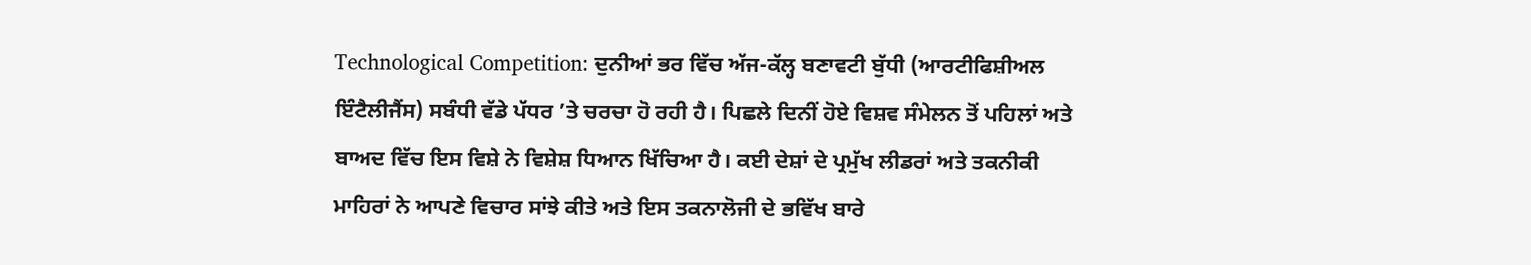Technological Competition: ਦੁਨੀਆਂ ਭਰ ਵਿੱਚ ਅੱਜ-ਕੱਲ੍ਹ ਬਣਾਵਟੀ ਬੁੱਧੀ (ਆਰਟੀਫਿਸ਼ੀਅਲ ਇੰਟੈਲੀਜੈਂਸ) ਸਬੰਧੀ ਵੱਡੇ ਪੱਧਰ ’ਤੇ ਚਰਚਾ ਹੋ ਰਹੀ ਹੈ। ਪਿਛਲੇ ਦਿਨੀਂ ਹੋਏ ਵਿਸ਼ਵ ਸੰਮੇਲਨ ਤੋਂ ਪਹਿਲਾਂ ਅਤੇ ਬਾਅਦ ਵਿੱਚ ਇਸ ਵਿਸ਼ੇ ਨੇ ਵਿਸ਼ੇਸ਼ ਧਿਆਨ ਖਿੱਚਿਆ ਹੈ। ਕਈ ਦੇਸ਼ਾਂ ਦੇ ਪ੍ਰਮੁੱਖ ਲੀਡਰਾਂ ਅਤੇ ਤਕਨੀਕੀ ਮਾਹਿਰਾਂ ਨੇ ਆਪਣੇ ਵਿਚਾਰ ਸਾਂਝੇ ਕੀਤੇ ਅਤੇ ਇਸ ਤਕਨਾਲੋਜੀ ਦੇ ਭਵਿੱਖ ਬਾਰੇ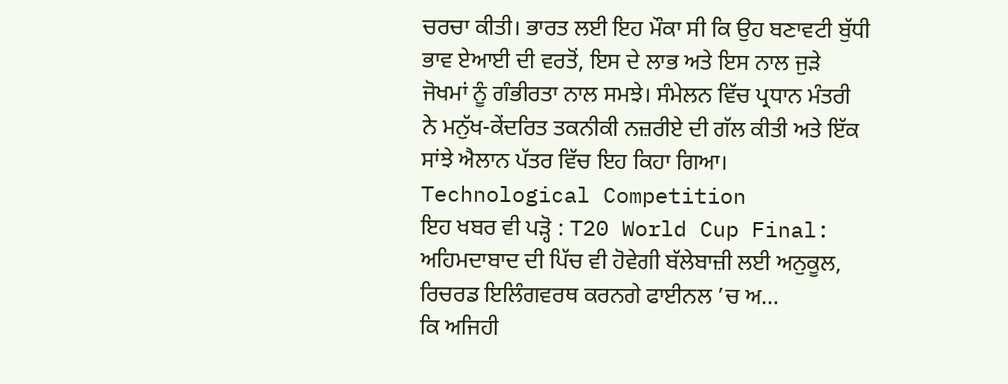ਚਰਚਾ ਕੀਤੀ। ਭਾਰਤ ਲਈ ਇਹ ਮੌਕਾ ਸੀ ਕਿ ਉਹ ਬਣਾਵਟੀ ਬੁੱਧੀ ਭਾਵ ਏਆਈ ਦੀ ਵਰਤੋਂ, ਇਸ ਦੇ ਲਾਭ ਅਤੇ ਇਸ ਨਾਲ ਜੁੜੇ ਜੋਖਮਾਂ ਨੂੰ ਗੰਭੀਰਤਾ ਨਾਲ ਸਮਝੇ। ਸੰਮੇਲਨ ਵਿੱਚ ਪ੍ਰਧਾਨ ਮੰਤਰੀ ਨੇ ਮਨੁੱਖ-ਕੇਂਦਰਿਤ ਤਕਨੀਕੀ ਨਜ਼ਰੀਏ ਦੀ ਗੱਲ ਕੀਤੀ ਅਤੇ ਇੱਕ ਸਾਂਝੇ ਐਲਾਨ ਪੱਤਰ ਵਿੱਚ ਇਹ ਕਿਹਾ ਗਿਆ। Technological Competition
ਇਹ ਖਬਰ ਵੀ ਪੜ੍ਹੋ : T20 World Cup Final: ਅਹਿਮਦਾਬਾਦ ਦੀ ਪਿੱਚ ਵੀ ਹੋਵੇਗੀ ਬੱਲੇਬਾਜ਼ੀ ਲਈ ਅਨੁਕੂਲ, ਰਿਚਰਡ ਇਲਿੰਗਵਰਥ ਕਰਨਗੇ ਫਾਈਨਲ ’ਚ ਅ…
ਕਿ ਅਜਿਹੀ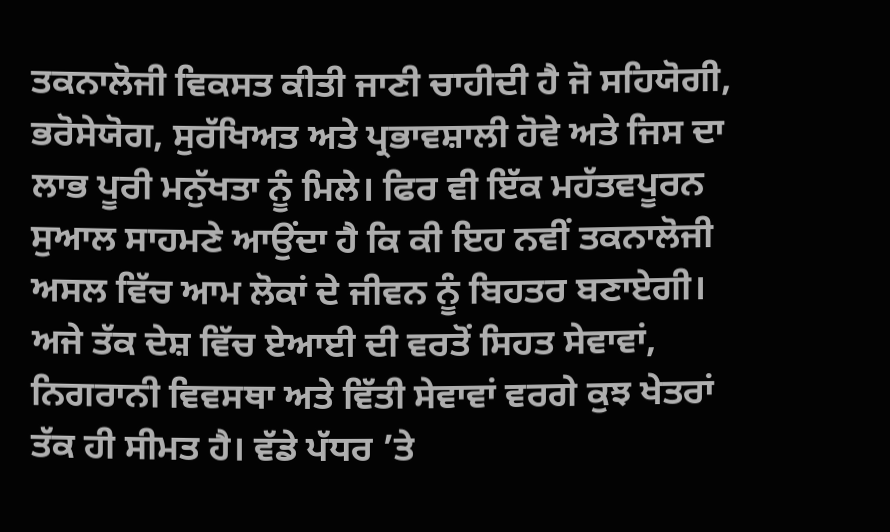ਤਕਨਾਲੋਜੀ ਵਿਕਸਤ ਕੀਤੀ ਜਾਣੀ ਚਾਹੀਦੀ ਹੈ ਜੋ ਸਹਿਯੋਗੀ, ਭਰੋਸੇਯੋਗ, ਸੁਰੱਖਿਅਤ ਅਤੇ ਪ੍ਰਭਾਵਸ਼ਾਲੀ ਹੋਵੇ ਅਤੇ ਜਿਸ ਦਾ ਲਾਭ ਪੂਰੀ ਮਨੁੱਖਤਾ ਨੂੰ ਮਿਲੇ। ਫਿਰ ਵੀ ਇੱਕ ਮਹੱਤਵਪੂਰਨ ਸੁਆਲ ਸਾਹਮਣੇ ਆਉਂਦਾ ਹੈ ਕਿ ਕੀ ਇਹ ਨਵੀਂ ਤਕਨਾਲੋਜੀ ਅਸਲ ਵਿੱਚ ਆਮ ਲੋਕਾਂ ਦੇ ਜੀਵਨ ਨੂੰ ਬਿਹਤਰ ਬਣਾਏਗੀ। ਅਜੇ ਤੱਕ ਦੇਸ਼ ਵਿੱਚ ਏਆਈ ਦੀ ਵਰਤੋਂ ਸਿਹਤ ਸੇਵਾਵਾਂ, ਨਿਗਰਾਨੀ ਵਿਵਸਥਾ ਅਤੇ ਵਿੱਤੀ ਸੇਵਾਵਾਂ ਵਰਗੇ ਕੁਝ ਖੇਤਰਾਂ ਤੱਕ ਹੀ ਸੀਮਤ ਹੈ। ਵੱਡੇ ਪੱਧਰ ’ਤੇ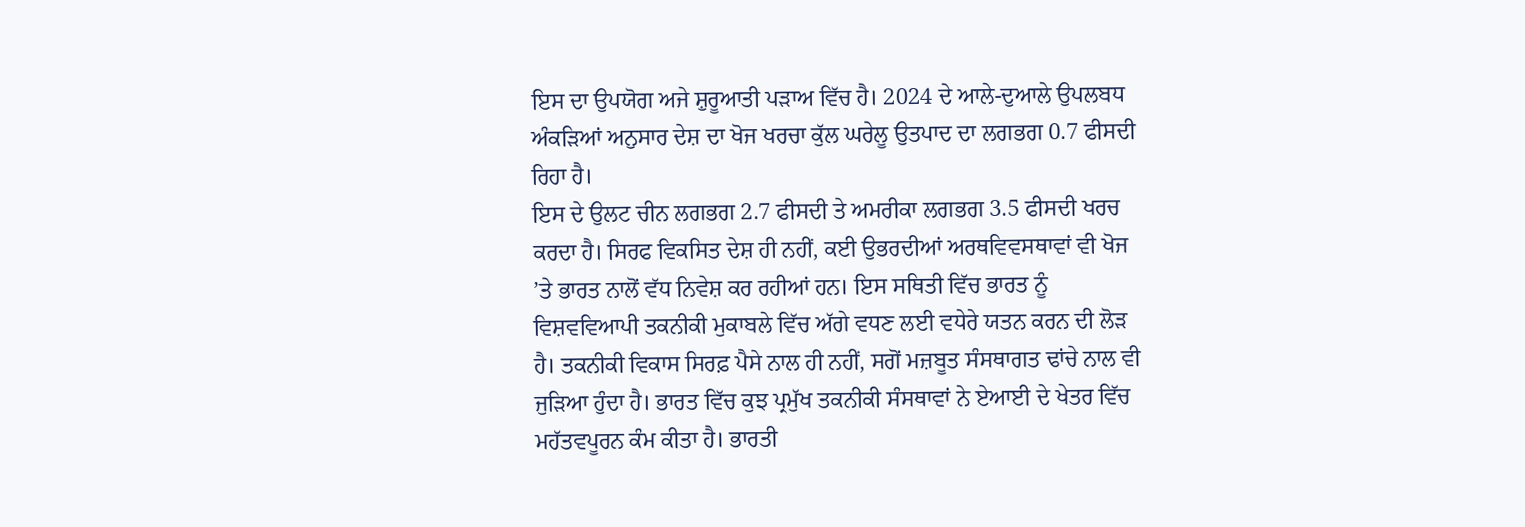ਇਸ ਦਾ ਉਪਯੋਗ ਅਜੇ ਸ਼ੁਰੂਆਤੀ ਪੜਾਅ ਵਿੱਚ ਹੈ। 2024 ਦੇ ਆਲੇ-ਦੁਆਲੇ ਉਪਲਬਧ ਅੰਕੜਿਆਂ ਅਨੁਸਾਰ ਦੇਸ਼ ਦਾ ਖੋਜ ਖਰਚਾ ਕੁੱਲ ਘਰੇਲੂ ਉਤਪਾਦ ਦਾ ਲਗਭਗ 0.7 ਫੀਸਦੀ ਰਿਹਾ ਹੈ।
ਇਸ ਦੇ ਉਲਟ ਚੀਨ ਲਗਭਗ 2.7 ਫੀਸਦੀ ਤੇ ਅਮਰੀਕਾ ਲਗਭਗ 3.5 ਫੀਸਦੀ ਖਰਚ ਕਰਦਾ ਹੈ। ਸਿਰਫ ਵਿਕਸਿਤ ਦੇਸ਼ ਹੀ ਨਹੀਂ, ਕਈ ਉਭਰਦੀਆਂ ਅਰਥਵਿਵਸਥਾਵਾਂ ਵੀ ਖੋਜ ’ਤੇ ਭਾਰਤ ਨਾਲੋਂ ਵੱਧ ਨਿਵੇਸ਼ ਕਰ ਰਹੀਆਂ ਹਨ। ਇਸ ਸਥਿਤੀ ਵਿੱਚ ਭਾਰਤ ਨੂੰ ਵਿਸ਼ਵਵਿਆਪੀ ਤਕਨੀਕੀ ਮੁਕਾਬਲੇ ਵਿੱਚ ਅੱਗੇ ਵਧਣ ਲਈ ਵਧੇਰੇ ਯਤਨ ਕਰਨ ਦੀ ਲੋੜ ਹੈ। ਤਕਨੀਕੀ ਵਿਕਾਸ ਸਿਰਫ਼ ਪੈਸੇ ਨਾਲ ਹੀ ਨਹੀਂ, ਸਗੋਂ ਮਜ਼ਬੂਤ ਸੰਸਥਾਗਤ ਢਾਂਚੇ ਨਾਲ ਵੀ ਜੁੜਿਆ ਹੁੰਦਾ ਹੈ। ਭਾਰਤ ਵਿੱਚ ਕੁਝ ਪ੍ਰਮੁੱਖ ਤਕਨੀਕੀ ਸੰਸਥਾਵਾਂ ਨੇ ਏਆਈ ਦੇ ਖੇਤਰ ਵਿੱਚ ਮਹੱਤਵਪੂਰਨ ਕੰਮ ਕੀਤਾ ਹੈ। ਭਾਰਤੀ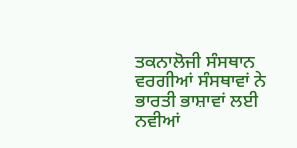ਤਕਨਾਲੋਜੀ ਸੰਸਥਾਨ ਵਰਗੀਆਂ ਸੰਸਥਾਵਾਂ ਨੇ ਭਾਰਤੀ ਭਾਸ਼ਾਵਾਂ ਲਈ ਨਵੀਆਂ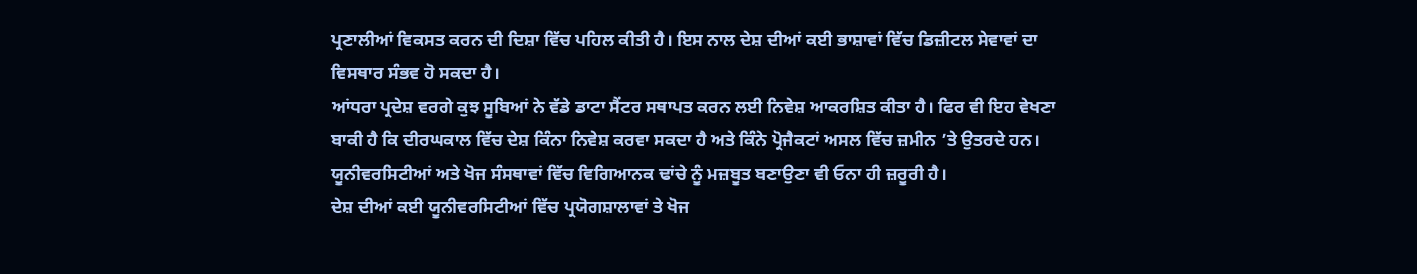ਪ੍ਰਣਾਲੀਆਂ ਵਿਕਸਤ ਕਰਨ ਦੀ ਦਿਸ਼ਾ ਵਿੱਚ ਪਹਿਲ ਕੀਤੀ ਹੈ। ਇਸ ਨਾਲ ਦੇਸ਼ ਦੀਆਂ ਕਈ ਭਾਸ਼ਾਵਾਂ ਵਿੱਚ ਡਿਜ਼ੀਟਲ ਸੇਵਾਵਾਂ ਦਾ ਵਿਸਥਾਰ ਸੰਭਵ ਹੋ ਸਕਦਾ ਹੈ।
ਆਂਧਰਾ ਪ੍ਰਦੇਸ਼ ਵਰਗੇ ਕੁਝ ਸੂਬਿਆਂ ਨੇ ਵੱਡੇ ਡਾਟਾ ਸੈਂਟਰ ਸਥਾਪਤ ਕਰਨ ਲਈ ਨਿਵੇਸ਼ ਆਕਰਸ਼ਿਤ ਕੀਤਾ ਹੈ। ਫਿਰ ਵੀ ਇਹ ਵੇਖਣਾ ਬਾਕੀ ਹੈ ਕਿ ਦੀਰਘਕਾਲ ਵਿੱਚ ਦੇਸ਼ ਕਿੰਨਾ ਨਿਵੇਸ਼ ਕਰਵਾ ਸਕਦਾ ਹੈ ਅਤੇ ਕਿੰਨੇ ਪ੍ਰੋਜੈਕਟਾਂ ਅਸਲ ਵਿੱਚ ਜ਼ਮੀਨ ’ਤੇ ਉਤਰਦੇ ਹਨ। ਯੂਨੀਵਰਸਿਟੀਆਂ ਅਤੇ ਖੋਜ ਸੰਸਥਾਵਾਂ ਵਿੱਚ ਵਿਗਿਆਨਕ ਢਾਂਚੇ ਨੂੰ ਮਜ਼ਬੂਤ ਬਣਾਉਣਾ ਵੀ ਓਨਾ ਹੀ ਜ਼ਰੂਰੀ ਹੈ।
ਦੇਸ਼ ਦੀਆਂ ਕਈ ਯੂਨੀਵਰਸਿਟੀਆਂ ਵਿੱਚ ਪ੍ਰਯੋਗਸ਼ਾਲਾਵਾਂ ਤੇ ਖੋਜ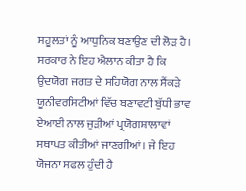ਸਹੂਲਤਾਂ ਨੂੰ ਆਧੁਨਿਕ ਬਣਾਉਣ ਦੀ ਲੋੜ ਹੈ। ਸਰਕਾਰ ਨੇ ਇਹ ਐਲਾਨ ਕੀਤਾ ਹੈ ਕਿ ਉਦਯੋਗ ਜਗਤ ਦੇ ਸਹਿਯੋਗ ਨਾਲ ਸੈਂਕੜੇ ਯੂਨੀਵਰਸਿਟੀਆਂ ਵਿੱਚ ਬਣਾਵਟੀ ਬੁੱਧੀ ਭਾਵ ਏਆਈ ਨਾਲ ਜੁੜੀਆਂ ਪ੍ਰਯੋਗਸ਼ਾਲਾਵਾਂ ਸਥਾਪਤ ਕੀਤੀਆਂ ਜਾਣਗੀਆਂ। ਜੇ ਇਹ ਯੋਜਨਾ ਸਫਲ ਹੁੰਦੀ ਹੈ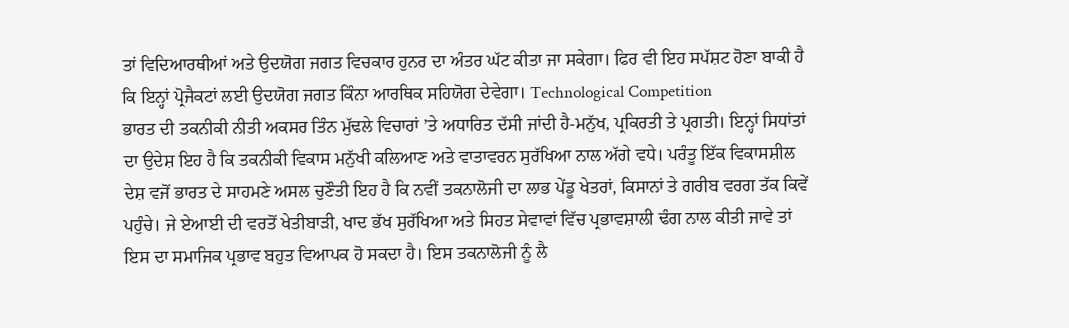ਤਾਂ ਵਿਦਿਆਰਥੀਆਂ ਅਤੇ ਉਦਯੋਗ ਜਗਤ ਵਿਚਕਾਰ ਹੁਨਰ ਦਾ ਅੰਤਰ ਘੱਟ ਕੀਤਾ ਜਾ ਸਕੇਗਾ। ਫਿਰ ਵੀ ਇਹ ਸਪੱਸ਼ਟ ਹੋਣਾ ਬਾਕੀ ਹੈ ਕਿ ਇਨ੍ਹਾਂ ਪ੍ਰੋਜੈਕਟਾਂ ਲਈ ਉਦਯੋਗ ਜਗਤ ਕਿੰਨਾ ਆਰਥਿਕ ਸਹਿਯੋਗ ਦੇਵੇਗਾ। Technological Competition
ਭਾਰਤ ਦੀ ਤਕਨੀਕੀ ਨੀਤੀ ਅਕਸਰ ਤਿੰਨ ਮੁੱਢਲੇ ਵਿਚਾਰਾਂ ’ਤੇ ਅਧਾਰਿਤ ਦੱਸੀ ਜਾਂਦੀ ਹੈ-ਮਨੁੱਖ, ਪ੍ਰਕਿਰਤੀ ਤੇ ਪ੍ਰਗਤੀ। ਇਨ੍ਹਾਂ ਸਿਧਾਂਤਾਂ ਦਾ ਉਦੇਸ਼ ਇਹ ਹੈ ਕਿ ਤਕਨੀਕੀ ਵਿਕਾਸ ਮਨੁੱਖੀ ਕਲਿਆਣ ਅਤੇ ਵਾਤਾਵਰਨ ਸੁਰੱਖਿਆ ਨਾਲ ਅੱਗੇ ਵਧੇ। ਪਰੰਤੂ ਇੱਕ ਵਿਕਾਸਸ਼ੀਲ ਦੇਸ਼ ਵਜੋਂ ਭਾਰਤ ਦੇ ਸਾਹਮਣੇ ਅਸਲ ਚੁਣੌਤੀ ਇਹ ਹੈ ਕਿ ਨਵੀਂ ਤਕਨਾਲੋਜੀ ਦਾ ਲਾਭ ਪੇਂਡੂ ਖੇਤਰਾਂ, ਕਿਸਾਨਾਂ ਤੇ ਗਰੀਬ ਵਰਗ ਤੱਕ ਕਿਵੇਂ ਪਹੁੰਚੇ। ਜੇ ਏਆਈ ਦੀ ਵਰਤੋਂ ਖੇਤੀਬਾੜੀ, ਖਾਦ ਭੱਖ ਸੁਰੱਖਿਆ ਅਤੇ ਸਿਹਤ ਸੇਵਾਵਾਂ ਵਿੱਚ ਪ੍ਰਭਾਵਸ਼ਾਲੀ ਢੰਗ ਨਾਲ ਕੀਤੀ ਜਾਵੇ ਤਾਂ ਇਸ ਦਾ ਸਮਾਜਿਕ ਪ੍ਰਭਾਵ ਬਹੁਤ ਵਿਆਪਕ ਹੋ ਸਕਦਾ ਹੈ। ਇਸ ਤਕਨਾਲੋਜੀ ਨੂੰ ਲੈ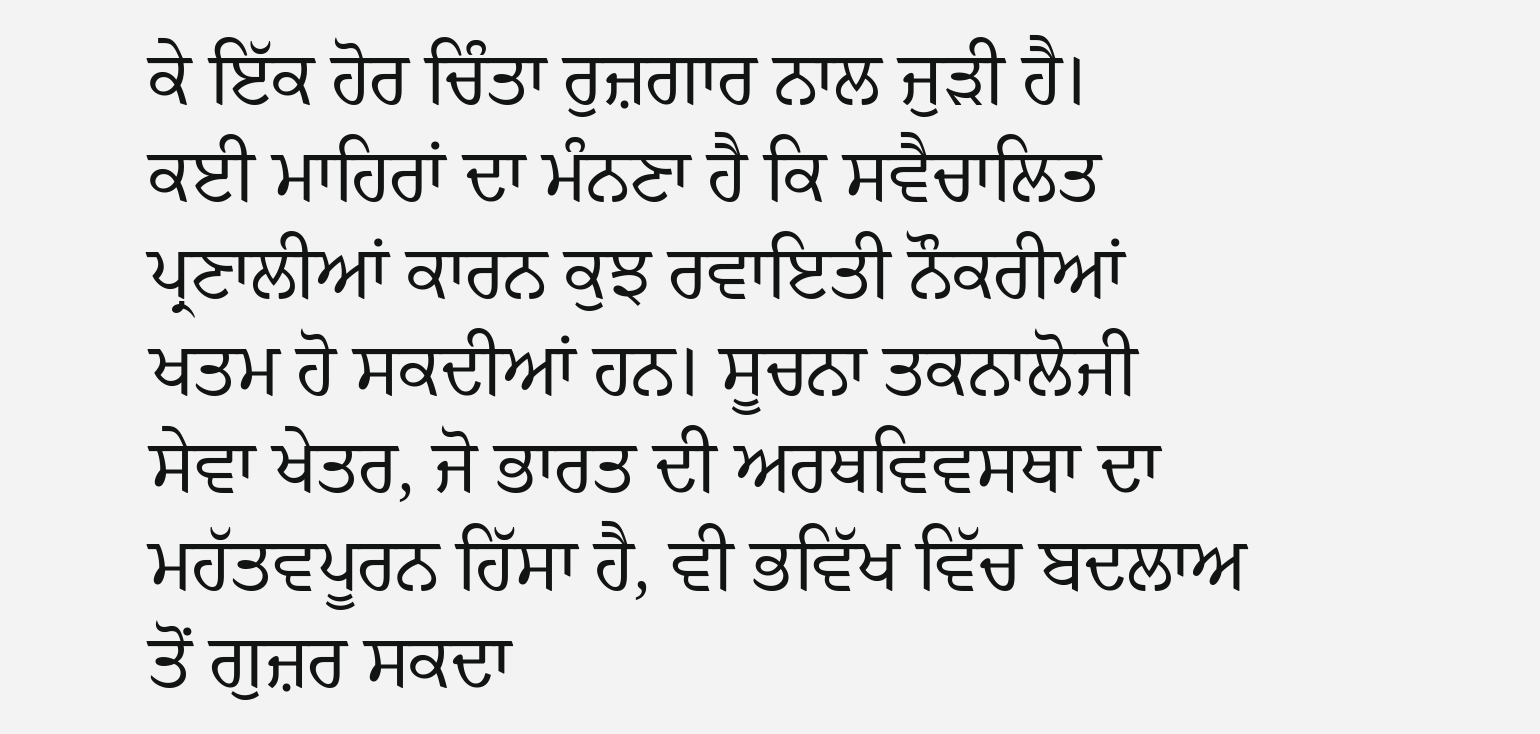ਕੇ ਇੱਕ ਹੋਰ ਚਿੰਤਾ ਰੁਜ਼ਗਾਰ ਨਾਲ ਜੁੜੀ ਹੈ।
ਕਈ ਮਾਹਿਰਾਂ ਦਾ ਮੰਨਣਾ ਹੈ ਕਿ ਸਵੈਚਾਲਿਤ ਪ੍ਰਣਾਲੀਆਂ ਕਾਰਨ ਕੁਝ ਰਵਾਇਤੀ ਨੌਕਰੀਆਂ ਖਤਮ ਹੋ ਸਕਦੀਆਂ ਹਨ। ਸੂਚਨਾ ਤਕਨਾਲੋਜੀ ਸੇਵਾ ਖੇਤਰ, ਜੋ ਭਾਰਤ ਦੀ ਅਰਥਵਿਵਸਥਾ ਦਾ ਮਹੱਤਵਪੂਰਨ ਹਿੱਸਾ ਹੈ, ਵੀ ਭਵਿੱਖ ਵਿੱਚ ਬਦਲਾਅ ਤੋਂ ਗੁਜ਼ਰ ਸਕਦਾ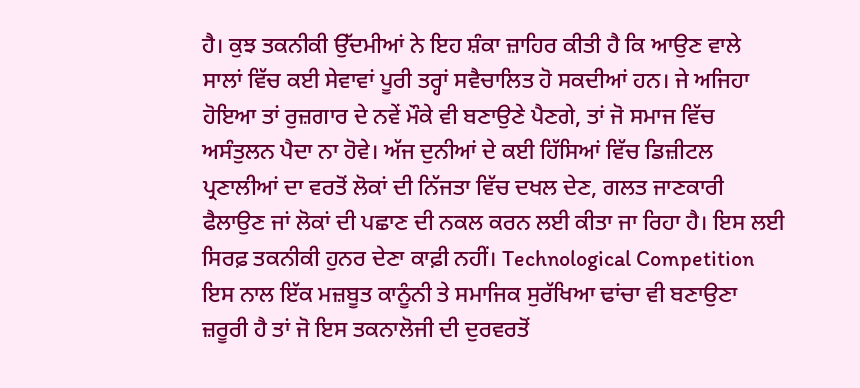ਹੈ। ਕੁਝ ਤਕਨੀਕੀ ਉੱਦਮੀਆਂ ਨੇ ਇਹ ਸ਼ੰਕਾ ਜ਼ਾਹਿਰ ਕੀਤੀ ਹੈ ਕਿ ਆਉਣ ਵਾਲੇ ਸਾਲਾਂ ਵਿੱਚ ਕਈ ਸੇਵਾਵਾਂ ਪੂਰੀ ਤਰ੍ਹਾਂ ਸਵੈਚਾਲਿਤ ਹੋ ਸਕਦੀਆਂ ਹਨ। ਜੇ ਅਜਿਹਾ ਹੋਇਆ ਤਾਂ ਰੁਜ਼ਗਾਰ ਦੇ ਨਵੇਂ ਮੌਕੇ ਵੀ ਬਣਾਉਣੇ ਪੈਣਗੇ, ਤਾਂ ਜੋ ਸਮਾਜ ਵਿੱਚ ਅਸੰਤੁਲਨ ਪੈਦਾ ਨਾ ਹੋਵੇ। ਅੱਜ ਦੁਨੀਆਂ ਦੇ ਕਈ ਹਿੱਸਿਆਂ ਵਿੱਚ ਡਿਜ਼ੀਟਲ ਪ੍ਰਣਾਲੀਆਂ ਦਾ ਵਰਤੋਂ ਲੋਕਾਂ ਦੀ ਨਿੱਜਤਾ ਵਿੱਚ ਦਖਲ ਦੇਣ, ਗਲਤ ਜਾਣਕਾਰੀ ਫੈਲਾਉਣ ਜਾਂ ਲੋਕਾਂ ਦੀ ਪਛਾਣ ਦੀ ਨਕਲ ਕਰਨ ਲਈ ਕੀਤਾ ਜਾ ਰਿਹਾ ਹੈ। ਇਸ ਲਈ ਸਿਰਫ਼ ਤਕਨੀਕੀ ਹੁਨਰ ਦੇਣਾ ਕਾਫ਼ੀ ਨਹੀਂ। Technological Competition
ਇਸ ਨਾਲ ਇੱਕ ਮਜ਼ਬੂਤ ਕਾਨੂੰਨੀ ਤੇ ਸਮਾਜਿਕ ਸੁਰੱਖਿਆ ਢਾਂਚਾ ਵੀ ਬਣਾਉਣਾ ਜ਼ਰੂਰੀ ਹੈ ਤਾਂ ਜੋ ਇਸ ਤਕਨਾਲੋਜੀ ਦੀ ਦੁਰਵਰਤੋਂ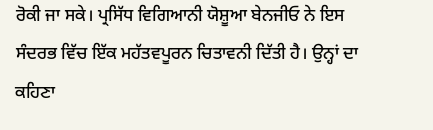ਰੋਕੀ ਜਾ ਸਕੇ। ਪ੍ਰਸਿੱਧ ਵਿਗਿਆਨੀ ਯੋਸ਼ੂਆ ਬੇਨਜੀਓ ਨੇ ਇਸ ਸੰਦਰਭ ਵਿੱਚ ਇੱਕ ਮਹੱਤਵਪੂਰਨ ਚਿਤਾਵਨੀ ਦਿੱਤੀ ਹੈ। ਉਨ੍ਹਾਂ ਦਾ ਕਹਿਣਾ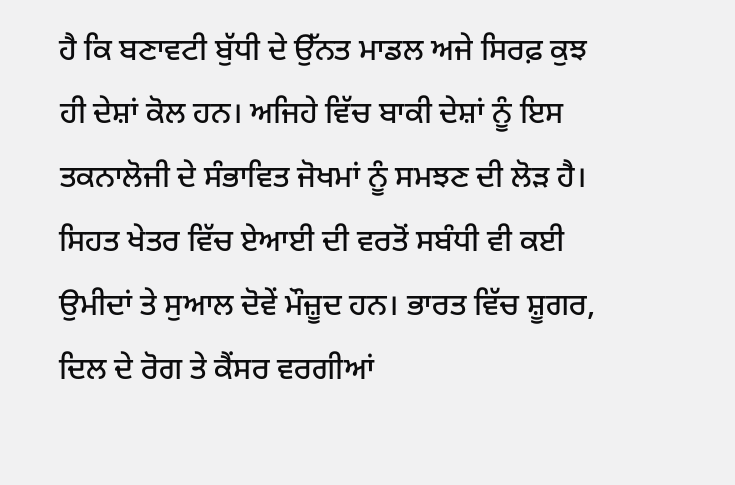ਹੈ ਕਿ ਬਣਾਵਟੀ ਬੁੱਧੀ ਦੇ ਉੱਨਤ ਮਾਡਲ ਅਜੇ ਸਿਰਫ਼ ਕੁਝ ਹੀ ਦੇਸ਼ਾਂ ਕੋਲ ਹਨ। ਅਜਿਹੇ ਵਿੱਚ ਬਾਕੀ ਦੇਸ਼ਾਂ ਨੂੰ ਇਸ ਤਕਨਾਲੋਜੀ ਦੇ ਸੰਭਾਵਿਤ ਜੋਖਮਾਂ ਨੂੰ ਸਮਝਣ ਦੀ ਲੋੜ ਹੈ। ਸਿਹਤ ਖੇਤਰ ਵਿੱਚ ਏਆਈ ਦੀ ਵਰਤੋਂ ਸਬੰਧੀ ਵੀ ਕਈ ਉਮੀਦਾਂ ਤੇ ਸੁਆਲ ਦੋਵੇਂ ਮੌਜ਼ੂਦ ਹਨ। ਭਾਰਤ ਵਿੱਚ ਸ਼ੂਗਰ, ਦਿਲ ਦੇ ਰੋਗ ਤੇ ਕੈਂਸਰ ਵਰਗੀਆਂ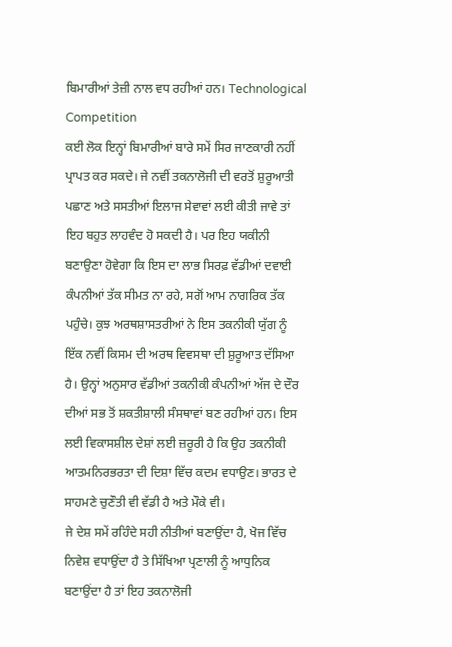ਬਿਮਾਰੀਆਂ ਤੇਜ਼ੀ ਨਾਲ ਵਧ ਰਹੀਆਂ ਹਨ। Technological Competition
ਕਈ ਲੋਕ ਇਨ੍ਹਾਂ ਬਿਮਾਰੀਆਂ ਬਾਰੇ ਸਮੇਂ ਸਿਰ ਜਾਣਕਾਰੀ ਨਹੀਂ ਪ੍ਰਾਪਤ ਕਰ ਸਕਦੇ। ਜੇ ਨਵੀਂ ਤਕਨਾਲੋਜੀ ਦੀ ਵਰਤੋਂ ਸ਼ੁਰੂਆਤੀ ਪਛਾਣ ਅਤੇ ਸਸਤੀਆਂ ਇਲਾਜ ਸੇਵਾਵਾਂ ਲਈ ਕੀਤੀ ਜਾਵੇ ਤਾਂ ਇਹ ਬਹੁਤ ਲਾਹਵੰਦ ਹੋ ਸਕਦੀ ਹੈ। ਪਰ ਇਹ ਯਕੀਨੀ ਬਣਾਉਣਾ ਹੋਵੇਗਾ ਕਿ ਇਸ ਦਾ ਲਾਭ ਸਿਰਫ਼ ਵੱਡੀਆਂ ਦਵਾਈ ਕੰਪਨੀਆਂ ਤੱਕ ਸੀਮਤ ਨਾ ਰਹੇ, ਸਗੋਂ ਆਮ ਨਾਗਰਿਕ ਤੱਕ ਪਹੁੰਚੇ। ਕੁਝ ਅਰਥਸ਼ਾਸਤਰੀਆਂ ਨੇ ਇਸ ਤਕਨੀਕੀ ਯੁੱਗ ਨੂੰ ਇੱਕ ਨਵੀਂ ਕਿਸਮ ਦੀ ਅਰਥ ਵਿਵਸਥਾ ਦੀ ਸ਼ੁਰੂਆਤ ਦੱਸਿਆ ਹੈ। ਉਨ੍ਹਾਂ ਅਨੁਸਾਰ ਵੱਡੀਆਂ ਤਕਨੀਕੀ ਕੰਪਨੀਆਂ ਅੱਜ ਦੇ ਦੌਰ ਦੀਆਂ ਸਭ ਤੋਂ ਸ਼ਕਤੀਸ਼ਾਲੀ ਸੰਸਥਾਵਾਂ ਬਣ ਰਹੀਆਂ ਹਨ। ਇਸ ਲਈ ਵਿਕਾਸਸ਼ੀਲ ਦੇਸ਼ਾਂ ਲਈ ਜ਼ਰੂਰੀ ਹੈ ਕਿ ਉਹ ਤਕਨੀਕੀ ਆਤਮਨਿਰਭਰਤਾ ਦੀ ਦਿਸ਼ਾ ਵਿੱਚ ਕਦਮ ਵਧਾਉਣ। ਭਾਰਤ ਦੇ ਸਾਹਮਣੇ ਚੁਣੌਤੀ ਵੀ ਵੱਡੀ ਹੈ ਅਤੇ ਮੌਕੇ ਵੀ।
ਜੇ ਦੇਸ਼ ਸਮੇਂ ਰਹਿੰਦੇ ਸਹੀ ਨੀਤੀਆਂ ਬਣਾਉਂਦਾ ਹੈ, ਖੋਜ ਵਿੱਚ ਨਿਵੇਸ਼ ਵਧਾਉਂਦਾ ਹੈ ਤੇ ਸਿੱਖਿਆ ਪ੍ਰਣਾਲੀ ਨੂੰ ਆਧੁਨਿਕ ਬਣਾਉਂਦਾ ਹੈ ਤਾਂ ਇਹ ਤਕਨਾਲੋਜੀ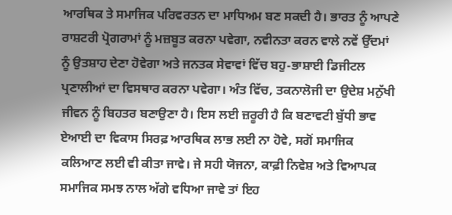ਆਰਥਿਕ ਤੇ ਸਮਾਜਿਕ ਪਰਿਵਰਤਨ ਦਾ ਮਾਧਿਅਮ ਬਣ ਸਕਦੀ ਹੈ। ਭਾਰਤ ਨੂੰ ਆਪਣੇ ਰਾਸ਼ਟਰੀ ਪ੍ਰੋਗਰਾਮਾਂ ਨੂੰ ਮਜ਼ਬੂਤ ਕਰਨਾ ਪਵੇਗਾ, ਨਵੀਨਤਾ ਕਰਨ ਵਾਲੇ ਨਵੇਂ ਉੱਦਮਾਂ ਨੂੰ ਉਤਸ਼ਾਹ ਦੇਣਾ ਹੋਵੇਗਾ ਅਤੇ ਜਨਤਕ ਸੇਵਾਵਾਂ ਵਿੱਚ ਬਹੁ-ਭਾਸ਼ਾਈ ਡਿਜੀਟਲ ਪ੍ਰਣਾਲੀਆਂ ਦਾ ਵਿਸਥਾਰ ਕਰਨਾ ਪਵੇਗਾ। ਅੰਤ ਵਿੱਚ, ਤਕਨਾਲੋਜੀ ਦਾ ਉਦੇਸ਼ ਮਨੁੱਖੀ ਜੀਵਨ ਨੂੰ ਬਿਹਤਰ ਬਣਾਉਣਾ ਹੈ। ਇਸ ਲਈ ਜ਼ਰੂਰੀ ਹੈ ਕਿ ਬਣਾਵਟੀ ਬੁੱਧੀ ਭਾਵ ਏਆਈ ਦਾ ਵਿਕਾਸ ਸਿਰਫ਼ ਆਰਥਿਕ ਲਾਭ ਲਈ ਨਾ ਹੋਵੇ, ਸਗੋਂ ਸਮਾਜਿਕ ਕਲਿਆਣ ਲਈ ਵੀ ਕੀਤਾ ਜਾਵੇ। ਜੇ ਸਹੀ ਯੋਜਨਾ, ਕਾਫ਼ੀ ਨਿਵੇਸ਼ ਅਤੇ ਵਿਆਪਕ ਸਮਾਜਿਕ ਸਮਝ ਨਾਲ ਅੱਗੇ ਵਧਿਆ ਜਾਵੇ ਤਾਂ ਇਹ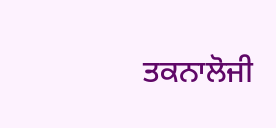ਤਕਨਾਲੋਜੀ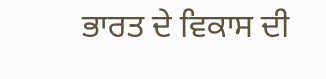ਭਾਰਤ ਦੇ ਵਿਕਾਸ ਦੀ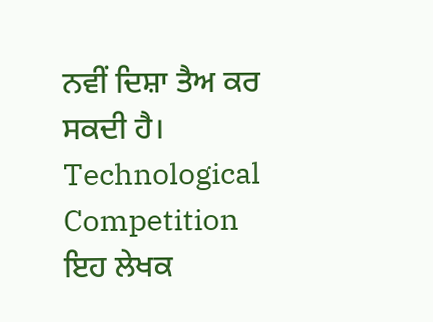ਨਵੀਂ ਦਿਸ਼ਾ ਤੈਅ ਕਰ ਸਕਦੀ ਹੈ। Technological Competition
ਇਹ ਲੇਖਕ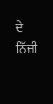ਦੇ ਨਿੱਜੀ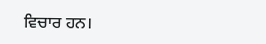ਵਿਚਾਰ ਹਨ।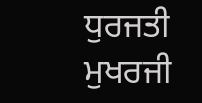ਧੁਰਜਤੀ ਮੁਖਰਜੀ